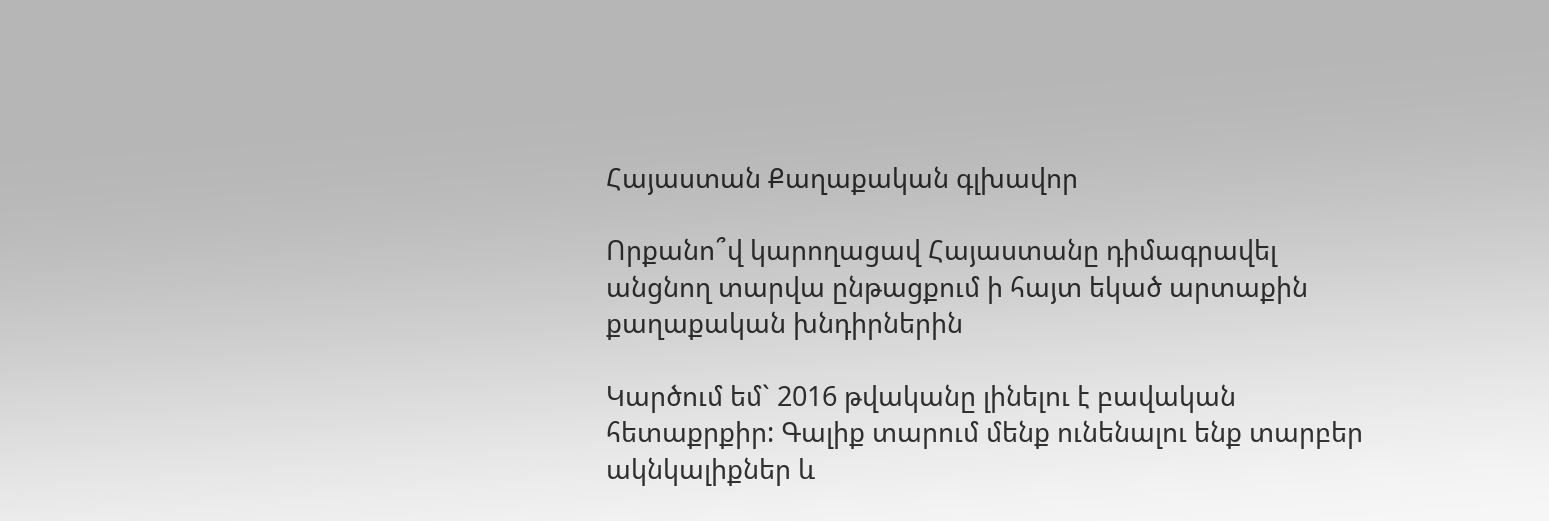Հայաստան Քաղաքական գլխավոր

Որքանո՞վ կարողացավ Հայաստանը դիմագրավել անցնող տարվա ընթացքում ի հայտ եկած արտաքին քաղաքական խնդիրներին

Կարծում եմ` 2016 թվականը լինելու է բավական հետաքրքիր: Գալիք տարում մենք ունենալու ենք տարբեր ակնկալիքներ և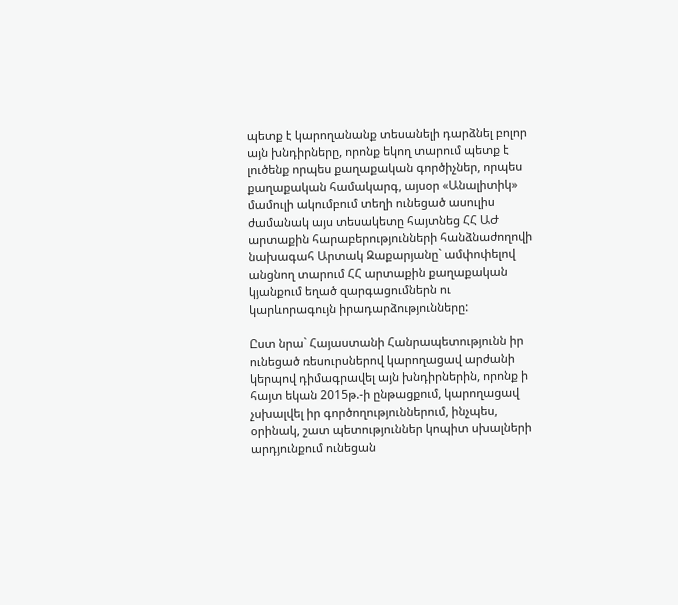պետք է կարողանանք տեսանելի դարձնել բոլոր այն խնդիրները, որոնք եկող տարում պետք է լուծենք որպես քաղաքական գործիչներ, որպես քաղաքական համակարգ, այսօր «Անալիտիկ» մամուլի ակումբում տեղի ունեցած ասուլիս ժամանակ այս տեսակետը հայտնեց ՀՀ ԱԺ արտաքին հարաբերությունների հանձնաժողովի նախագահ Արտակ Զաքարյանը` ամփոփելով անցնող տարում ՀՀ արտաքին քաղաքական կյանքում եղած զարգացումներն ու կարևորագույն իրադարձությունները:

Ըստ նրա` Հայաստանի Հանրապետությունն իր ունեցած ռեսուրսներով կարողացավ արժանի կերպով դիմագրավել այն խնդիրներին, որոնք ի հայտ եկան 2015թ.-ի ընթացքում, կարողացավ չսխալվել իր գործողություններում, ինչպես, օրինակ, շատ պետություններ կոպիտ սխալների արդյունքում ունեցան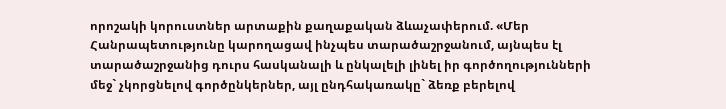որոշակի կորուստներ արտաքին քաղաքական ձևաչափերում. «Մեր Հանրապետությունը կարողացավ ինչպես տարածաշրջանում, այնպես էլ տարածաշրջանից դուրս հասկանալի և ընկալելի լինել իր գործողությունների մեջ` չկորցնելով գործընկերներ, այլ ընդհակառակը` ձեռք բերելով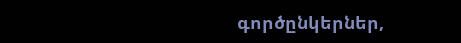գործընկերներ,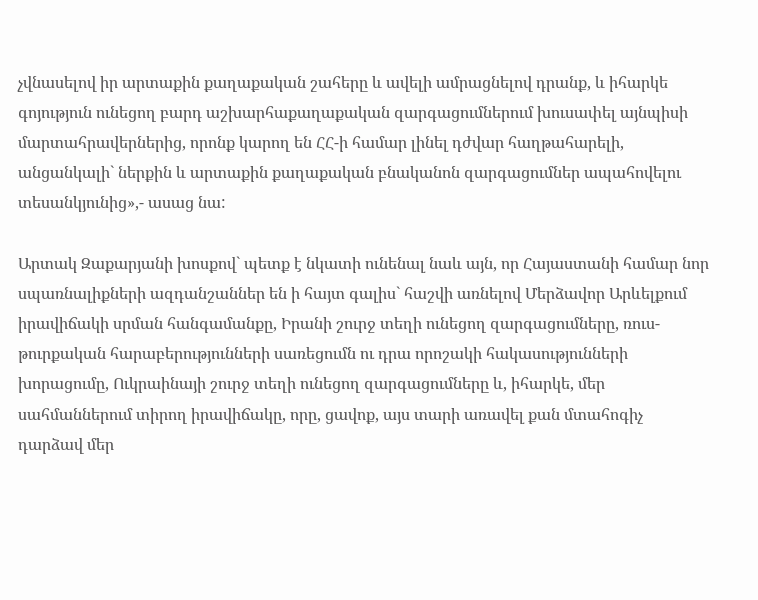չվնասելով իր արտաքին քաղաքական շահերը և ավելի ամրացնելով դրանք, և իհարկե գոյություն ունեցող բարդ աշխարհաքաղաքական զարգացումներում խուսափել այնպիսի մարտահրավերներից, որոնք կարող են ՀՀ-ի համար լինել դժվար հաղթահարելի, անցանկալի` ներքին և արտաքին քաղաքական բնականոն զարգացումներ ապահովելու տեսանկյունից»,- ասաց նա:

Արտակ Զաքարյանի խոսքով` պետք է նկատի ունենալ նաև այն, որ Հայաստանի համար նոր սպառնալիքների ազդանշաններ են ի հայտ գալիս` հաշվի առնելով Մերձավոր Արևելքում իրավիճակի սրման հանգամանքը, Իրանի շուրջ տեղի ունեցող զարգացումները, ռուս-թուրքական հարաբերությունների սառեցումն ու դրա որոշակի հակասությունների խորացումը, Ուկրաինայի շուրջ տեղի ունեցող զարգացումները և, իհարկե, մեր սահմաններում տիրող իրավիճակը, որը, ցավոք, այս տարի առավել քան մտահոգիչ դարձավ մեր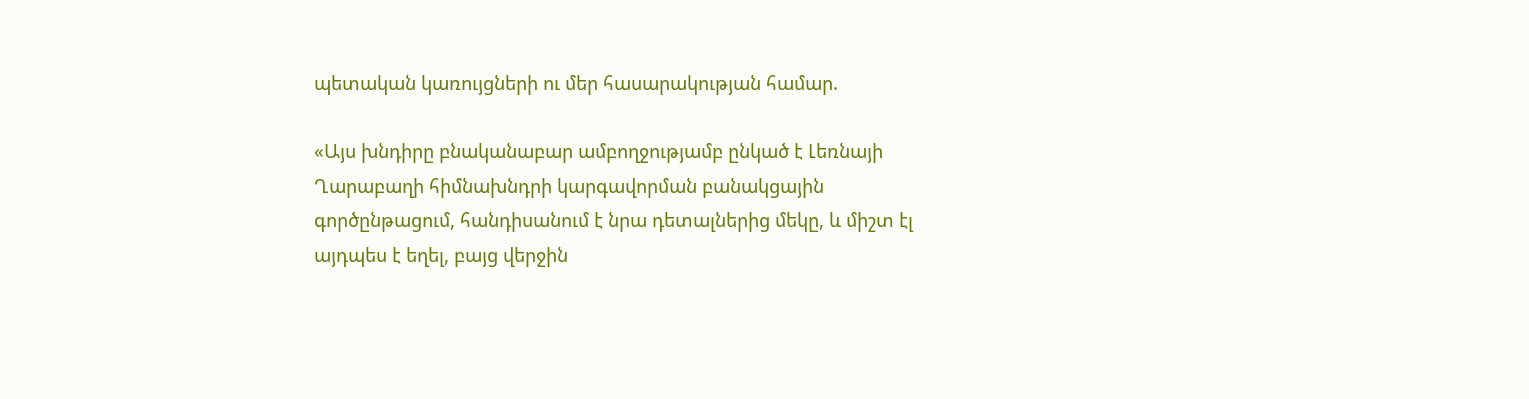պետական կառույցների ու մեր հասարակության համար.

«Այս խնդիրը բնականաբար ամբողջությամբ ընկած է Լեռնայի Ղարաբաղի հիմնախնդրի կարգավորման բանակցային գործընթացում, հանդիսանում է նրա դետալներից մեկը, և միշտ էլ այդպես է եղել, բայց վերջին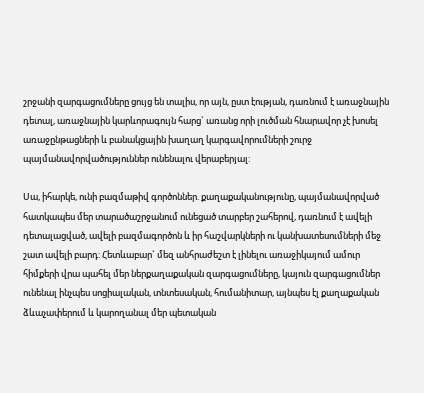շրջանի զարգացումները ցույց են տալիս, որ այն, ըստ էության, դառնում է առաջնային դետալ, առաջնային կարևորագույն հարց` առանց որի լուծման հնարավոր չէ խոսել առաջընթացների և բանակցային խաղաղ կարգավորումների շուրջ պայմանավորվածություններ ունենալու վերաբերյալ:

Սա, իհարկե, ունի բազմաթիվ գործոններ. քաղաքականությունը, պայմանավորված հատկապես մեր տարածաշրջանում ունեցած տարբեր շահերով, դառնում է ավելի դետալացված, ավելի բազմագործոն և իր հաշվարկների ու կանխատեսումների մեջ շատ ավելի բարդ: Հետևաբար` մեզ անհրաժեշտ է լինելու առաջիկայում ամուր հիմքերի վրա պահել մեր ներքաղաքական զարգացումները, կայուն զարգացումներ ունենալ ինչպես սոցիալական, տնտեսական, հումանիտար, այնպես էլ քաղաքական ձևաչափերում և կարողանալ մեր պետական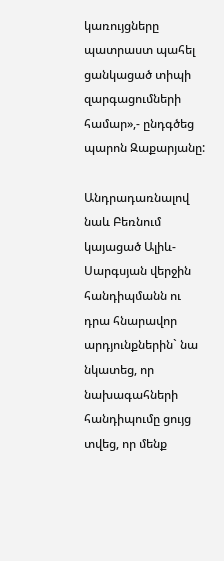կառույցները պատրաստ պահել ցանկացած տիպի զարգացումների համար»,- ընդգծեց պարոն Զաքարյանը:

Անդրադառնալով նաև Բեռնում կայացած Ալիև-Սարգսյան վերջին հանդիպմանն ու դրա հնարավոր արդյունքներին` նա նկատեց, որ նախագահների հանդիպումը ցույց տվեց, որ մենք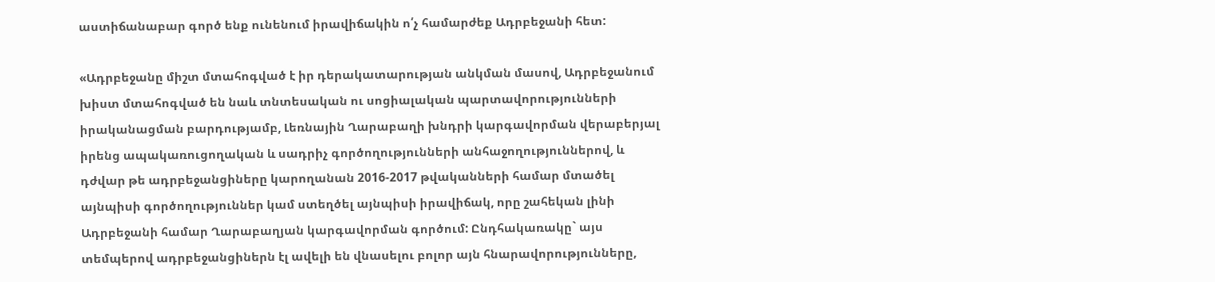աստիճանաբար գործ ենք ունենում իրավիճակին ո՛չ համարժեք Ադրբեջանի հետ:

«Ադրբեջանը միշտ մտահոգված է իր դերակատարության անկման մասով, Ադրբեջանում խիստ մտահոգված են նաև տնտեսական ու սոցիալական պարտավորությունների իրականացման բարդությամբ, Լեռնային Ղարաբաղի խնդրի կարգավորման վերաբերյալ իրենց ապակառուցողական և սադրիչ գործողությունների անհաջողություններով, և դժվար թե ադրբեջանցիները կարողանան 2016-2017 թվականների համար մտածել այնպիսի գործողություններ կամ ստեղծել այնպիսի իրավիճակ, որը շահեկան լինի Ադրբեջանի համար Ղարաբաղյան կարգավորման գործում: Ընդհակառակը` այս տեմպերով ադրբեջանցիներն էլ ավելի են վնասելու բոլոր այն հնարավորությունները,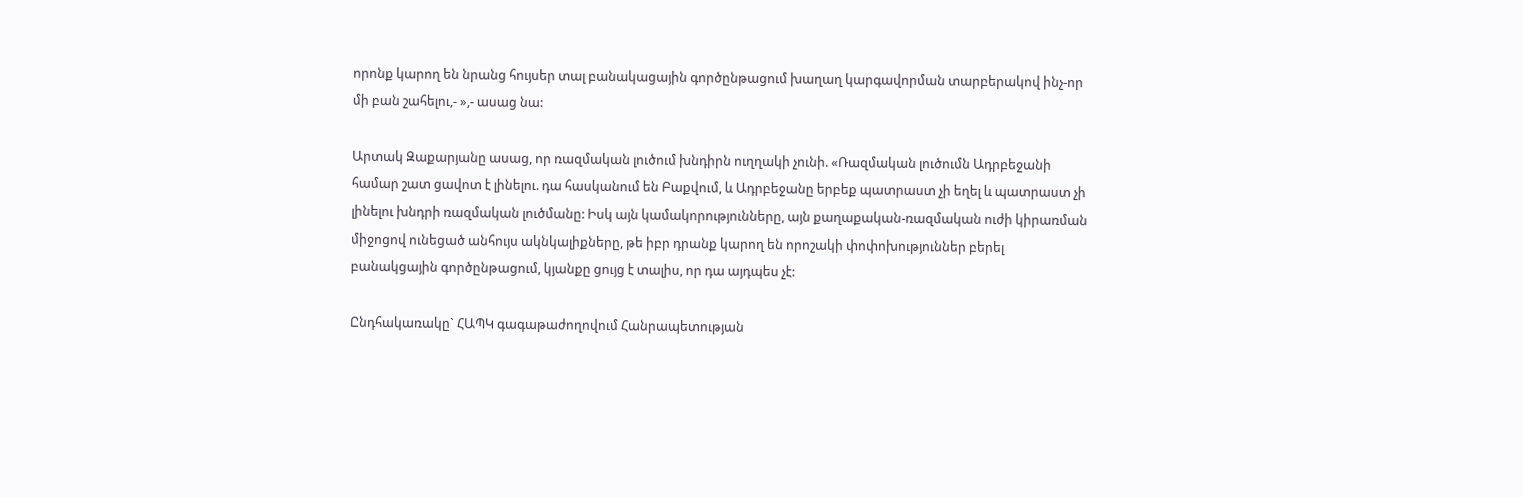որոնք կարող են նրանց հույսեր տալ բանակացային գործընթացում խաղաղ կարգավորման տարբերակով ինչ-որ մի բան շահելու,- »,- ասաց նա:

Արտակ Զաքարյանը ասաց, որ ռազմական լուծում խնդիրն ուղղակի չունի. «Ռազմական լուծումն Ադրբեջանի համար շատ ցավոտ է լինելու. դա հասկանում են Բաքվում, և Ադրբեջանը երբեք պատրաստ չի եղել և պատրաստ չի լինելու խնդրի ռազմական լուծմանը: Իսկ այն կամակորությունները, այն քաղաքական-ռազմական ուժի կիրառման միջոցով ունեցած անհույս ակնկալիքները, թե իբր դրանք կարող են որոշակի փոփոխություններ բերել բանակցային գործընթացում, կյանքը ցույց է տալիս, որ դա այդպես չէ:

Ընդհակառակը` ՀԱՊԿ գագաթաժողովում Հանրապետության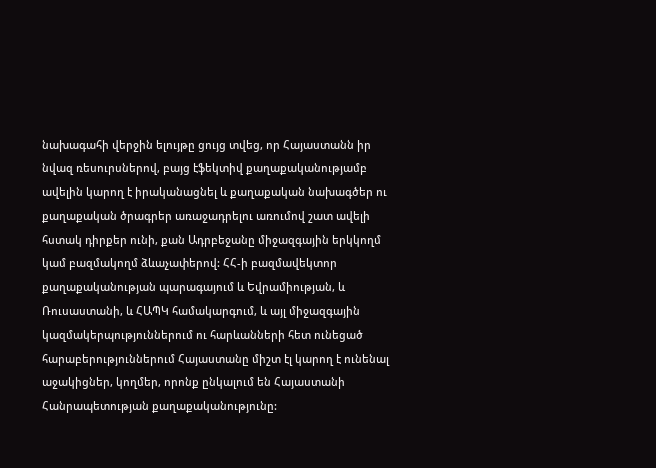նախագահի վերջին ելույթը ցույց տվեց, որ Հայաստանն իր նվազ ռեսուրսներով, բայց էֆեկտիվ քաղաքականությամբ ավելին կարող է իրականացնել և քաղաքական նախագծեր ու քաղաքական ծրագրեր առաջադրելու առումով շատ ավելի հստակ դիրքեր ունի, քան Ադրբեջանը միջազգային երկկողմ կամ բազմակողմ ձևաչափերով: ՀՀ-ի բազմավեկտոր քաղաքականության պարագայում և Եվրամիության, և Ռուսաստանի, և ՀԱՊԿ համակարգում, և այլ միջազգային կազմակերպություններում ու հարևանների հետ ունեցած հարաբերություններում Հայաստանը միշտ էլ կարող է ունենալ աջակիցներ, կողմեր, որոնք ընկալում են Հայաստանի Հանրապետության քաղաքականությունը: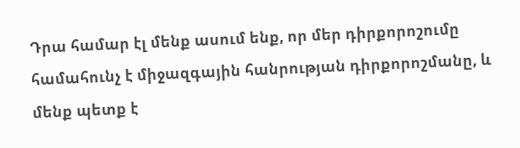Դրա համար էլ մենք ասում ենք, որ մեր դիրքորոշումը համահունչ է միջազգային հանրության դիրքորոշմանը, և մենք պետք է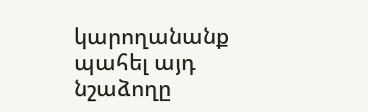կարողանանք պահել այդ նշաձողը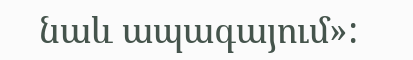նաև ապագայում»: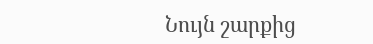Նույն շարքից